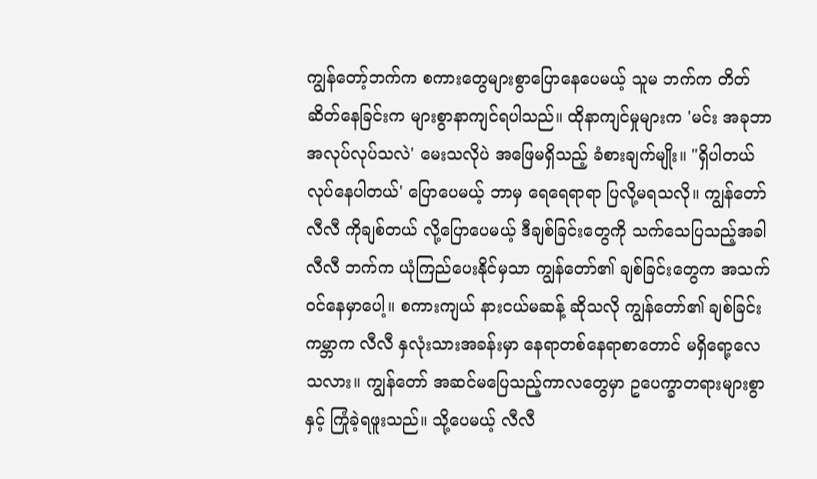ကျွန်တော့်ဘက်က စကားတွေများစွာပြောနေပေမယ့် သူမ ဘက်က တိတ်ဆိတ်နေခြင်းက များစွာနာကျင်ရပါသည်။ ထိုနာကျင်မှုများက 'မင်း အခုဘာအလုပ်လုပ်သလဲ' မေးသလိုပဲ အဖြေမရှိသည့် ခံစားချက်မျိုး။ "ရှိပါတယ် လုပ်နေပါတယ်' ပြောပေမယ့် ဘာမှ ရေရေရာရာ ပြလို့မရသလို။ ကျွန်တော် လီလီ ကိုချစ်တယ် လို့ပြောပေမယ့် ဒီချစ်ခြင်းတွေကို သက်သေပြသည့်အခါ လီလီ ဘက်က ယုံကြည်ပေးနိုင်မှသာ ကျွန်တော်၏ ချစ်ခြင်းတွေက အသက်ဝင်နေမှာပေါ့။ စကားကျယ် နားငယ်မဆန့် ဆိုသလို ကျွန်တော်၏ ချစ်ခြင်းကမ္ဘာက လီလီ နှလုံးသားအခန်းမှာ နေရာတစ်နေရာစာတောင် မရှိရော့လေသလား။ ကျွန်တော် အဆင်မပြေသည့်ကာလတွေမှာ ဥပေက္ခာတရားများစွာ နှင့် ကြုံခဲ့ရဖူးသည်။ သို့ပေမယ့် လီလီ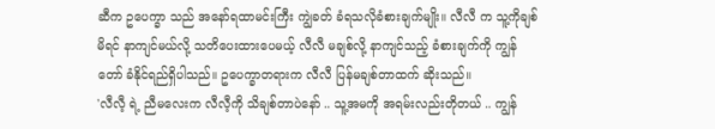ဆီက ဥပေက္ခာ သည် အနော်ရထာမင်းကြီး ကျွဲခတ် ခံရသလိုခံစားချက်မျိုး။ လီလီ က သူ့ကိုချစ်မိရင် နာကျင်မယ်လို့ သတိပေးထားပေမယ့် လီလီ မချစ်လို့ နာကျင်သည့် ခံစားချက်ကို ကျွန်တော် ခံနိုင်ရည်ရှိပါသည်။ ဥပေက္ခာတရားက လီလီ ပြန်မချစ်တာထက် ဆိုးသည်။
'လီလီ့ ရဲ့ ညီမလေးက လီလီ့ကို သိချစ်တာပဲနော် .. သူ့အမကို အရမ်းလည်းတိုတယ် .. ကျွန်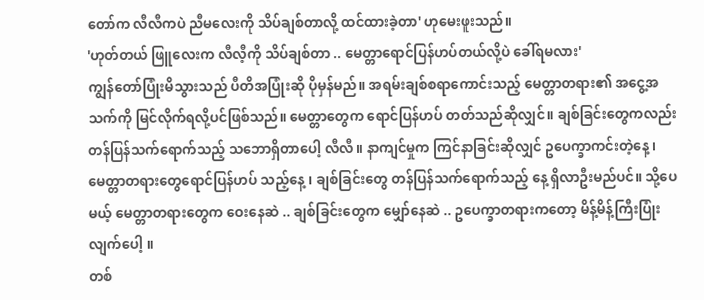တော်က လီလီကပဲ ညီမလေးကို သိပ်ချစ်တာလို့ ထင်ထားခဲ့တာ' ဟုမေးဖူးသည်။
'ဟုတ်တယ် ဖြူလေးက လီလီ့ကို သိပ်ချစ်တာ .. မေတ္တာရောင်ပြန်ဟပ်တယ်လို့ပဲ ခေါ်ရမလား'
ကျွန်တော်ပြုံးမိသွားသည် ပီတိအပြုံးဆို ပိုမှန်မည်။ အရမ်းချစ်စရာကောင်းသည့် မေတ္တာတရား၏ အငွေ့အသက်ကို မြင်လိုက်ရလို့ပင်ဖြစ်သည်။ မေတ္တာတွေက ရောင်ပြန်ဟပ် တတ်သည်ဆိုလျှင်။ ချစ်ခြင်းတွေကလည်း တန်ပြန်သက်ရောက်သည့် သဘောရှိတာပေါ့ လီလီ။ နာကျင်မှုက ကြင်နာခြင်းဆိုလျှင် ဥပေက္ခာကင်းတဲ့နေ့ ၊ မေတ္တာတရားတွေရောင်ပြန်ဟပ် သည့်နေ့ ၊ ချစ်ခြင်းတွေ တန်ပြန်သက်ရောက်သည့် နေ့ ရှိလာဦးမည်ပင်။ သို့ပေမယ့် မေတ္တာတရားတွေက ဝေးနေဆဲ .. ချစ်ခြင်းတွေက မျှော်နေဆဲ .. ဥပေက္ခာတရားကတော့ မိန့်မိန့်ကြီးပြုံးလျက်ပေါ့ ။
တစ်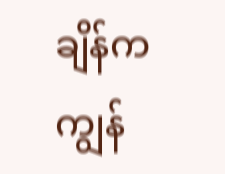ချိန်ကကျွန်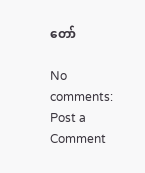တော်

No comments:
Post a Comment